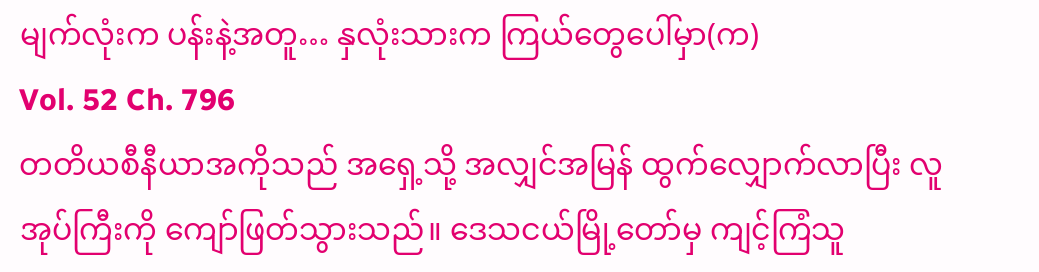မျက်လုံးက ပန်းနဲ့အတူ… နှလုံးသားက ကြယ်တွေပေါ်မှာ(က)
Vol. 52 Ch. 796
တတိယစီနီယာအကိုသည် အရှေ့သို့ အလျှင်အမြန် ထွက်လျှောက်လာပြီး လူအုပ်ကြီးကို ကျော်ဖြတ်သွားသည်။ ဒေသငယ်မြို့တော်မှ ကျင့်ကြံသူ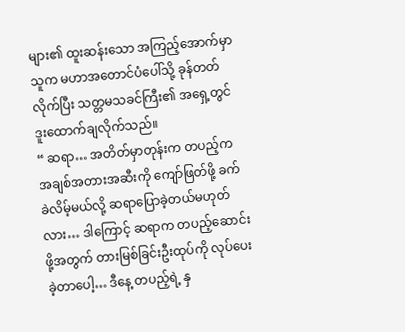များ၏ ထူးဆန်းသော အကြည့်အောက်မှာ သူက မဟာအတောင်ပံပေါ်သို့ ခုန်တတ်လိုက်ပြီး သတ္တမသခင်ကြီး၏ အရှေ့တွင် ဒူးထောက်ချလိုက်သည်။
“ ဆရာ… အတိတ်မှာတုန်းက တပည့်က အချစ်အတားအဆီးကို ကျော်ဖြတ်ဖို့ ခက်ခဲလိမ့်မယ်လို့ ဆရာပြောခဲ့တယ်မဟုတ်လား… ဒါကြောင့် ဆရာက တပည့်ဆောင်းဖို့အတွက် တားမြစ်ခြင်းဦးထုပ်ကို လုပ်ပေးခဲ့တာပေါ့… ဒီနေ့ တပည့်ရဲ့ နှ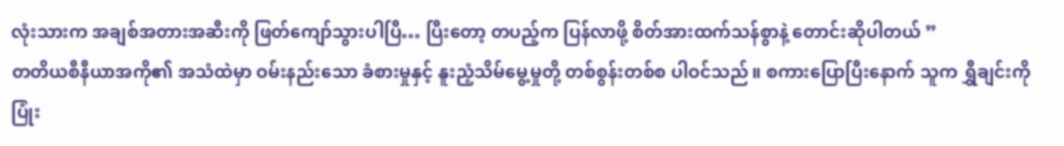လုံးသားက အချစ်အတားအဆီးကို ဖြတ်ကျော်သွားပါပြီ… ပြီးတော့ တပည့်က ပြန်လာဖို့ စိတ်အားထက်သန်စွာနဲ့ တောင်းဆိုပါတယ် ”
တတိယစီနီယာအကို၏ အသံထဲမှာ ဝမ်းနည်းသော ခံစားမှုနှင့် နူးညံ့သိမ်မွေ့မှုတို့ တစ်စွန်းတစ်စ ပါဝင်သည်။ စကားပြောပြီးနောက် သူက ရွှီချင်းကို ပြုံး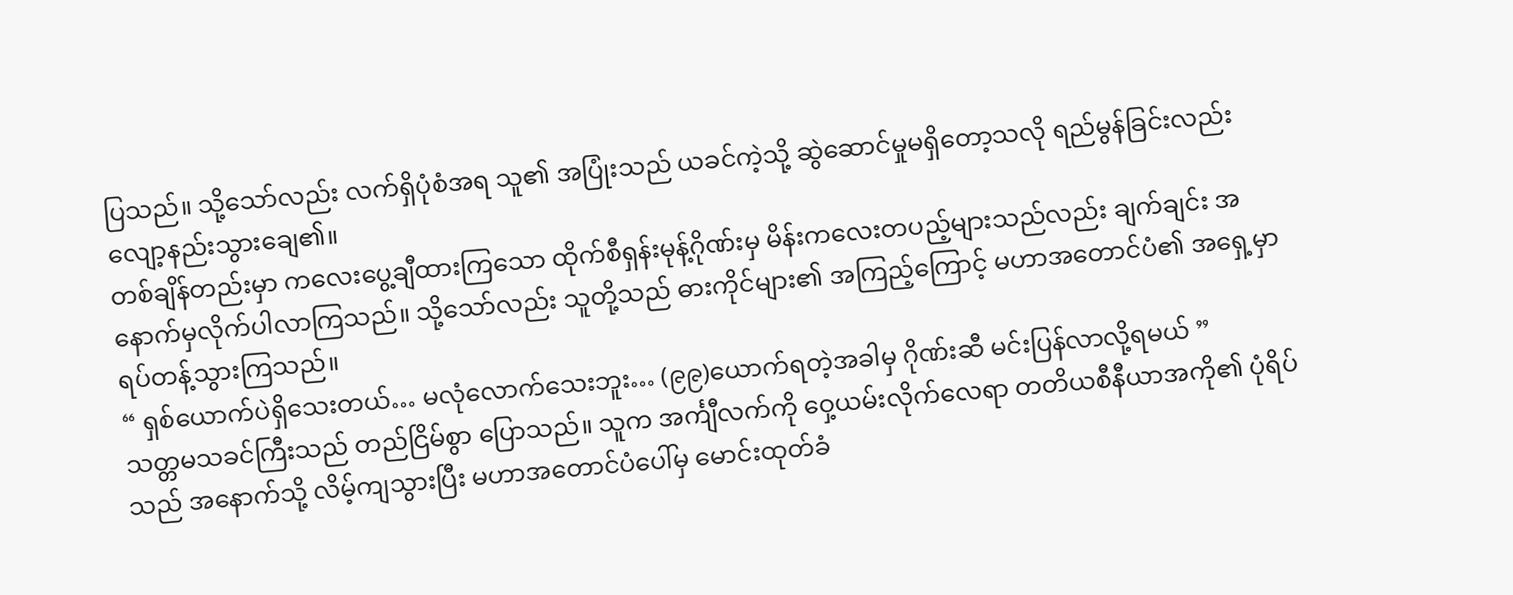ပြသည်။ သို့သော်လည်း လက်ရှိပုံစံအရ သူ၏ အပြုံးသည် ယခင်ကဲ့သို့ ဆွဲဆောင်မှုမရှိတော့သလို ရည်မွန်ခြင်းလည်း လျော့နည်းသွားချေ၏။
တစ်ချိန်တည်းမှာ ကလေးပွေ့ချီထားကြသော ထိုက်စီရှန်းမုန့်ဂိုဏ်းမှ မိန်းကလေးတပည့်များသည်လည်း ချက်ချင်း အနောက်မှလိုက်ပါလာကြသည်။ သို့သော်လည်း သူတို့သည် ဓားကိုင်များ၏ အကြည့်ကြောင့် မဟာအတောင်ပံ၏ အရှေ့မှာ ရပ်တန့်သွားကြသည်။
“ ရှစ်ယောက်ပဲရှိသေးတယ်… မလုံလောက်သေးဘူး… (၉၉)ယောက်ရတဲ့အခါမှ ဂိုဏ်းဆီ မင်းပြန်လာလို့ရမယ် ”
သတ္တမသခင်ကြီးသည် တည်ငြိမ်စွာ ပြောသည်။ သူက အင်္ကျီလက်ကို ဝှေ့ယမ်းလိုက်လေရာ တတိယစီနီယာအကို၏ ပုံရိပ်သည် အနောက်သို့ လိမ့်ကျသွားပြီး မဟာအတောင်ပံပေါ်မှ မောင်းထုတ်ခံ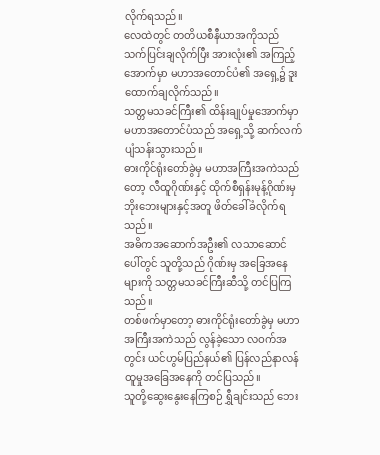လိုက်ရသည်။
လေထဲတွင် တတိယစီနီယာအကိုသည် သက်ပြင်းချလိုက်ပြီး အားလုံး၏ အကြည့်အောက်မှာ မဟာအတောင်ပံ၏ အရှေ့၌ ဒူးထောက်ချလိုက်သည်။
သတ္တမသခင်ကြီး၏ ထိန်းချုပ်မှုအောက်မှာ မဟာအတောင်ပံသည် အရှေ့သို့ ဆက်လက်ပျံသန်းသွားသည်။
ဓားကိုင်ရုံးတော်ခွဲမှ မဟာအကြီးအကဲသည်တော့ လီထူဂိုဏ်းနှင့် ထိုက်စီရှန်းမုန့်ဂိုဏ်းမှ ဘိုးဘေးများနှင့်အတူ ဖိတ်ခေါ်ခံလိုက်ရသည်။
အဓိကအဆောက်အဦး၏ လသာဆောင်ပေါ်တွင် သူတို့သည် ဂိုဏ်းမှ အခြေအနေများကို သတ္တမသခင်ကြီးဆီသို့ တင်ပြကြသည်။
တစ်ဖက်မှာတော့ ဓားကိုင်ရုံးတော်ခွဲမှ မဟာအကြီးအကဲသည် လွန်ခဲ့သော လဝက်အတွင်း ယင်ဟွမ်ပြည်နယ်၏ ပြန်လည်နာလန်ထူမှုအခြေအနေကို တင်ပြသည်။
သူတို့ဆွေးနွေးနေကြစဉ် ရွှီချင်းသည် ဘေး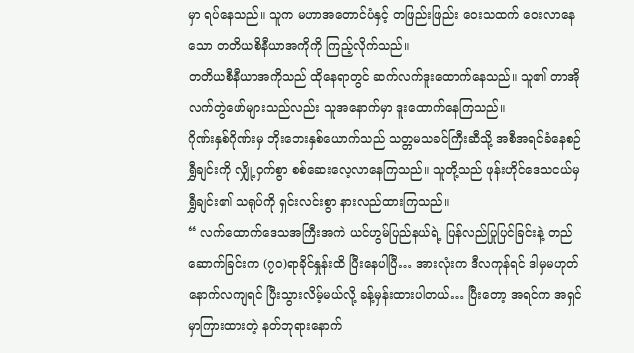မှာ ရပ်နေသည်။ သူက မဟာအတောင်ပံနှင့် တဖြည်းဖြည်း ဝေးသထက် ဝေးလာနေသော တတိယစိနီယာအကိုကို ကြည့်လိုက်သည်။
တတိယစီနီယာအကိုသည် ထိုနေရာတွင် ဆက်လက်ဒူးထောက်နေသည်။ သူ၏ တာအိုလက်တွဲဖော်များသည်လည်း သူအနောက်မှာ ဒူးထောက်နေကြသည်။
ဂိုဏ်းနှစ်ဂိုဏ်းမှ ဘိုးဘေးနှစ်ယောက်သည် သတ္တမသခင်ကြီးဆီသို့ အစီအရင်ခံနေစဉ် ရွှီချင်းကို လျှို့ဝှက်စွာ စစ်ဆေးလေ့လာနေကြသည်။ သူတို့သည် ဖုန်းဟိုင်ဒေသငယ်မှ ရွှီချင်း၏ သရုပ်ကို ရှင်းလင်းစွာ နားလည်ထားကြသည်။
“ လက်ထောက်ဒေသအကြီးအကဲ ယင်ဟွမ်ပြည်နယ်ရဲ့ ပြန်လည်ပြုပြင်ခြင်းနဲ့ တည်ဆောက်ခြင်းက (၇၀)ရာခိုင်နှုန်းထိ ပြီးနေပါပြီ… အားလုံးက ဒီလကုန်ရင် ဒါမှမဟုတ် နောက်လကျရင် ပြီးသွားလိမ့်မယ်လို့ ခန့်မှန်းထားပါတယ်… ပြီးတော့ အရင်က အရှင်မှာကြားထားတဲ့ နတ်ဘုရားနောက်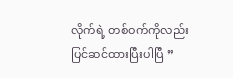လိုက်ရဲ့ တစ်ဝက်ကိုလည်း ပြင်ဆင်ထားပြီးပါပြီ ”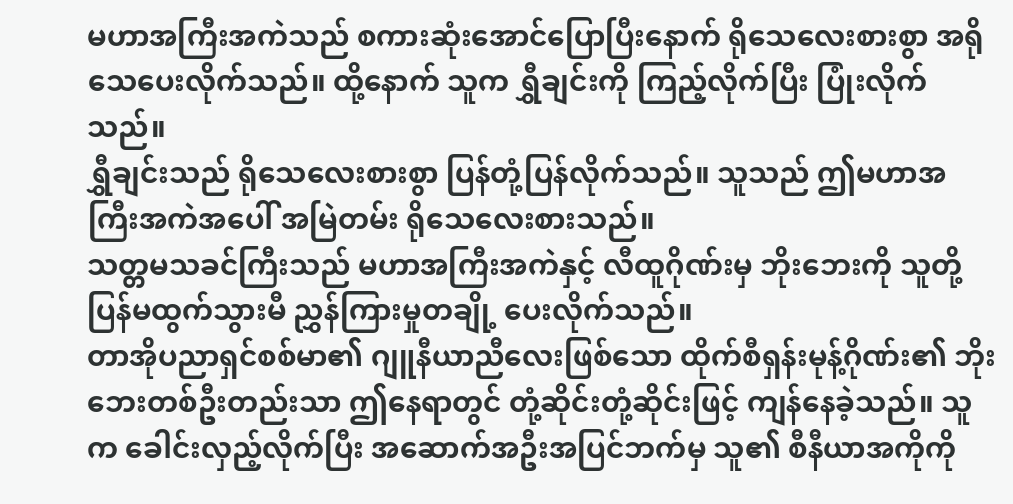မဟာအကြီးအကဲသည် စကားဆုံးအောင်ပြောပြီးနောက် ရိုသေလေးစားစွာ အရိုသေပေးလိုက်သည်။ ထို့နောက် သူက ရွှီချင်းကို ကြည့်လိုက်ပြီး ပြုံးလိုက်သည်။
ရွှီချင်းသည် ရိုသေလေးစားစွာ ပြန်တုံ့ပြန်လိုက်သည်။ သူသည် ဤမဟာအကြီးအကဲအပေါ် အမြဲတမ်း ရိုသေလေးစားသည်။
သတ္တမသခင်ကြီးသည် မဟာအကြီးအကဲနှင့် လီထူဂိုဏ်းမှ ဘိုးဘေးကို သူတို့ပြန်မထွက်သွားမီ ညွှန်ကြားမှုတချို့ ပေးလိုက်သည်။
တာအိုပညာရှင်စစ်မာ၏ ဂျူနီယာညီလေးဖြစ်သော ထိုက်စီရှန်းမုန့်ဂိုဏ်း၏ ဘိုးဘေးတစ်ဦးတည်းသာ ဤနေရာတွင် တုံ့ဆိုင်းတုံ့ဆိုင်းဖြင့် ကျန်နေခဲ့သည်။ သူက ခေါင်းလှည့်လိုက်ပြီး အဆောက်အဦးအပြင်ဘက်မှ သူ၏ စီနီယာအကိုကို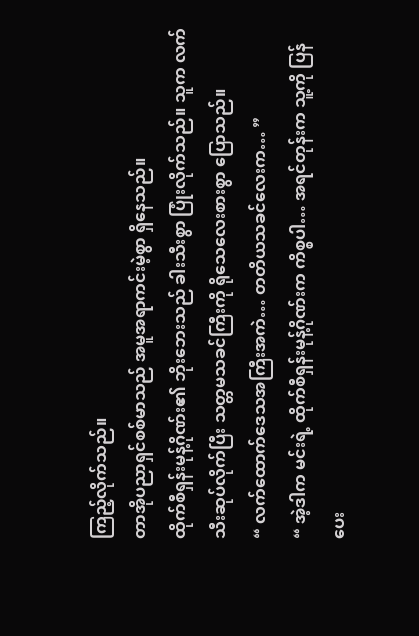ကြည့်လိုက်သည်။
တာအိုပညာရှင်စစ်မာသည် အမူအရာကင်းမဲ့စွာ ရှိနေသည်။
ထိုက်စီရှန်းမုန့်ဂိုဏ်း၏ ဘိုးဘေးသည် ခါးသီးစွာ ပြုံးလိုက်သည်။ သူက လက်သီးဆုပ်လိုက်ပြီး သတ္တမသခင်ကြီးကို ရိုသေလေးစားစွာ ပြောသည်။
“ လက်ထောက်ဒေသအကြီးအကဲ… တတိယသခင်လေးက… ”
“ အဲ့ဒါက မင်းရဲ့ ထိုက်စီရှန်းမုန့်ဂိုဏ်းက ကိစ္စပါ… အရင်တုန်းက သူ့ကို ပြန်ပေး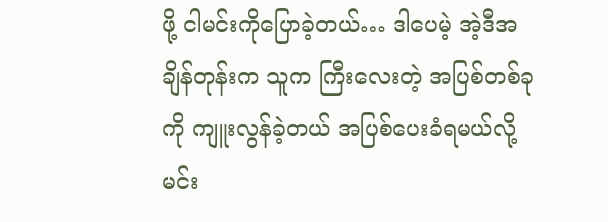ဖို့ ငါမင်းကိုပြောခဲ့တယ်… ဒါပေမဲ့ အဲ့ဒီအချိန်တုန်းက သူက ကြီးလေးတဲ့ အပြစ်တစ်ခုကို ကျူးလွန်ခဲ့တယ် အပြစ်ပေးခံရမယ်လို့ မင်း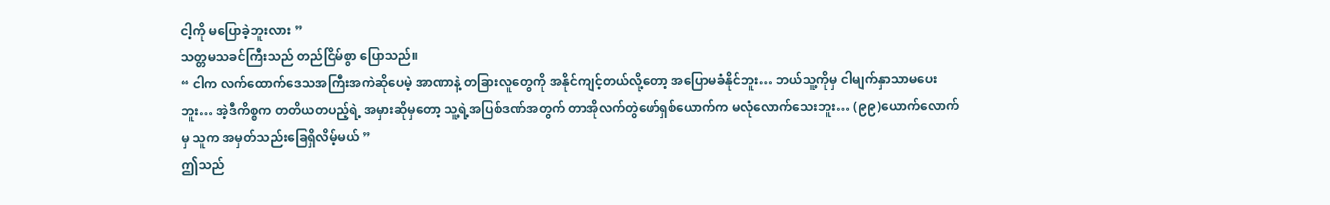ငါ့ကို မပြောခဲ့ဘူးလား ”
သတ္တမသခင်ကြီးသည် တည်ငြိမ်စွာ ပြောသည်။
“ ငါက လက်ထောက်ဒေသအကြီးအကဲဆိုပေမဲ့ အာဏာနဲ့ တခြားလူတွေကို အနိုင်ကျင့်တယ်လို့တော့ အပြောမခံနိုင်ဘူး… ဘယ်သူ့ကိုမှ ငါမျက်နှာသာမပေးဘူး… အဲ့ဒီကိစ္စက တတိယတပည့်ရဲ့ အမှားဆိုမှတော့ သူ့ရဲ့အပြစ်ဒဏ်အတွက် တာအိုလက်တွဲဖော်ရှစ်ယောက်က မလုံလောက်သေးဘူး… (၉၉)ယောက်လောက်မှ သူက အမှတ်သည်းခြေရှိလိမ့်မယ် ”
ဤသည်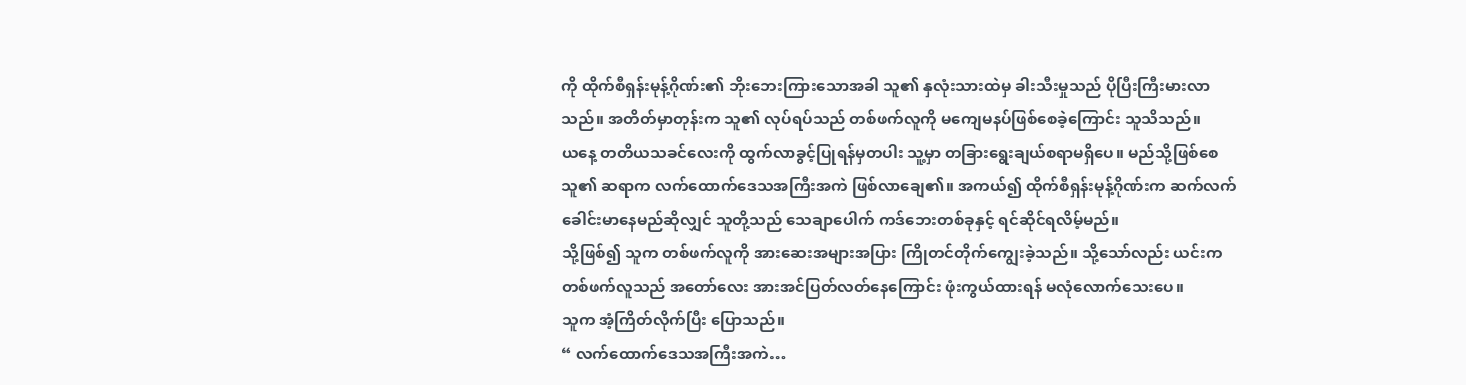ကို ထိုက်စီရှန်းမုန့်ဂိုဏ်း၏ ဘိုးဘေးကြားသောအခါ သူ၏ နှလုံးသားထဲမှ ခါးသီးမှုသည် ပိုပြီးကြီးမားလာသည်။ အတိတ်မှာတုန်းက သူ၏ လုပ်ရပ်သည် တစ်ဖက်လူကို မကျေမနပ်ဖြစ်စေခဲ့ကြောင်း သူသိသည်။
ယနေ့ တတိယသခင်လေးကို ထွက်လာခွင့်ပြုရန်မှတပါး သူ့မှာ တခြားရွေးချယ်စရာမရှိပေ။ မည်သို့ဖြစ်စေ သူ၏ ဆရာက လက်ထောက်ဒေသအကြီးအကဲ ဖြစ်လာချေ၏။ အကယ်၍ ထိုက်စီရှန်းမုန့်ဂိုဏ်းက ဆက်လက်ခေါင်းမာနေမည်ဆိုလျှင် သူတို့သည် သေချာပေါက် ကဒ်ဘေးတစ်ခုနှင့် ရင်ဆိုင်ရလိမ့်မည်။
သို့ဖြစ်၍ သူက တစ်ဖက်လူကို အားဆေးအများအပြား ကြိုတင်တိုက်ကျွေးခဲ့သည်။ သို့သော်လည်း ယင်းက တစ်ဖက်လူသည် အတော်လေး အားအင်ပြတ်လတ်နေကြောင်း ဖုံးကွယ်ထားရန် မလုံလောက်သေးပေ။
သူက အံ့ကြိတ်လိုက်ပြီး ပြောသည်။
“ လက်ထောက်ဒေသအကြီးအကဲ…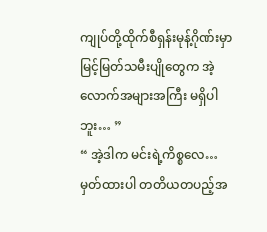ကျုပ်တို့ထိုက်စီရှန်းမုန့်ဂိုဏ်းမှာ မြင့်မြတ်သမီးပျိုတွေက အဲ့လောက်အများအကြီး မရှိပါဘူး… ”
“ အဲ့ဒါက မင်းရဲ့ကိစ္စလေ… မှတ်ထားပါ တတိယတပည့်အ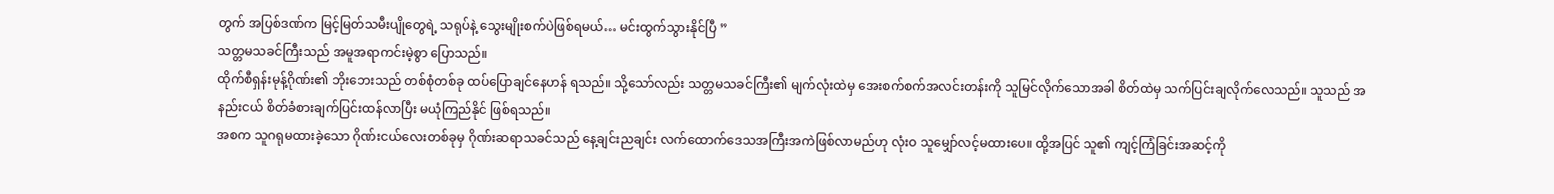တွက် အပြစ်ဒဏ်က မြင့်မြတ်သမီးပျိုတွေရဲ့ သရုပ်နဲ့ သွေးမျိုးစက်ပဲဖြစ်ရမယ်… မင်းထွက်သွားနိုင်ပြီ ”
သတ္တမသခင်ကြီးသည် အမူအရာကင်းမဲ့စွာ ပြောသည်။
ထိုက်စီရှန်းမုန့်ဂိုဏ်း၏ ဘိုးဘေးသည် တစ်စုံတစ်ခု ထပ်ပြောချင်နေဟန် ရသည်။ သို့သော်လည်း သတ္တမသခင်ကြီး၏ မျက်လုံးထဲမှ အေးစက်စက်အလင်းတန်းကို သူမြင်လိုက်သောအခါ စိတ်ထဲမှ သက်ပြင်းချလိုက်လေသည်။ သူသည် အနည်းငယ် စိတ်ခံစားချက်ပြင်းထန်လာပြီး မယုံကြည်နိုင် ဖြစ်ရသည်။
အစက သူဂရုမထားခဲ့သော ဂိုဏ်းငယ်လေးတစ်ခုမှ ဂိုဏ်းဆရာသခင်သည် နေ့ချင်းညချင်း လက်ထောက်ဒေသအကြီးအကဲဖြစ်လာမည်ဟု လုံးဝ သူမျှော်လင့်မထားပေ။ ထို့အပြင် သူ၏ ကျင့်ကြံခြင်းအဆင့်ကို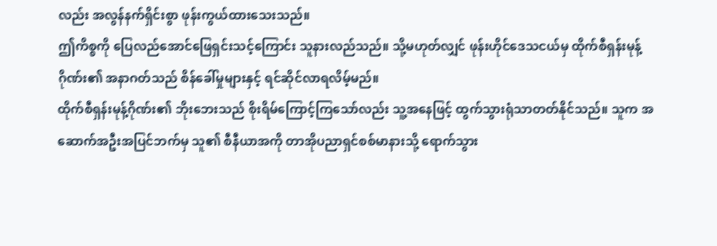လည်း အလွန်နက်ရှိင်းစွာ ဖုန်းကွယ်ထားသေးသည်။
ဤကိစ္စကို ပြေလည်အောင်ဖြေရှင်းသင့်ကြောင်း သူနားလည်သည်။ သို့မဟုတ်လျှင် ဖုန်းဟိုင်ဒေသငယ်မှ ထိုက်စီရှန်းမုန့်ဂိုဏ်း၏ အနာဂတ်သည် စိန်ခေါ်မှုများနှင့် ရင်ဆိုင်လာရလိမ့်မည်။
ထိုက်စီရှန်းမုန့်ဂိုဏ်း၏ ဘိုးဘေးသည် စိုးရိမ်ကြောင့်ကြသော်လည်း သူ့အနေဖြင့် ထွက်သွားရုံသာတတ်နိုင်သည်။ သူက အဆောက်အဦးအပြင်ဘက်မှ သူ၏ စီနီယာအကို တာအိုပညာရှင်စစ်မာနားသို့ ရောက်သွား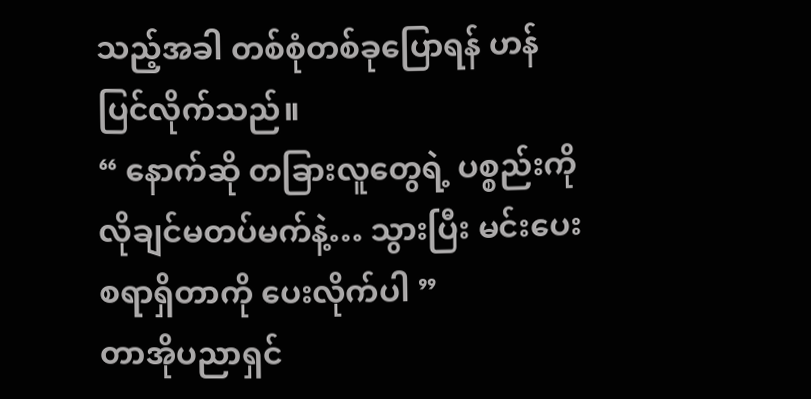သည့်အခါ တစ်စုံတစ်ခုပြောရန် ဟန်ပြင်လိုက်သည်။
“ နောက်ဆို တခြားလူတွေရဲ့ ပစ္စည်းကို လိုချင်မတပ်မက်နဲ့… သွားပြီး မင်းပေးစရာရှိတာကို ပေးလိုက်ပါ ”
တာအိုပညာရှင်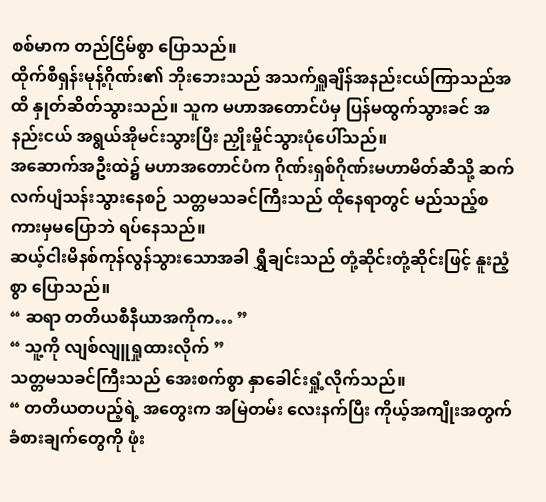စစ်မာက တည်ငြိမ်စွာ ပြောသည်။
ထိုက်စီရှန်းမုန့်ဂိုဏ်း၏ ဘိုးဘေးသည် အသက်ရှူချိန်အနည်းငယ်ကြာသည်အထိ နှုတ်ဆိတ်သွားသည်။ သူက မဟာအတောင်ပံမှ ပြန်မထွက်သွားခင် အနည်းငယ် အရွယ်အိုမင်းသွားပြီး ညှိုးမှိုင်သွားပုံပေါ်သည်။
အဆောက်အဦးထဲ၌ မဟာအတောင်ပံက ဂိုဏ်းရှစ်ဂိုဏ်းမဟာမိတ်ဆီသို့ ဆက်လက်ပျံသန်းသွားနေစဉ် သတ္တမသခင်ကြီးသည် ထိုနေရာတွင် မည်သည့်စကားမှမပြောဘဲ ရပ်နေသည်။
ဆယ့်ငါးမိနစ်ကုန်လွန်သွားသောအခါ ရွှီချင်းသည် တုံ့ဆိုင်းတုံ့ဆိုင်းဖြင့် နူးညံ့စွာ ပြောသည်။
“ ဆရာ တတိယစီနီယာအကိုက… ”
“ သူ့ကို လျစ်လျူရှုထားလိုက် ”
သတ္တမသခင်ကြီးသည် အေးစက်စွာ နှာခေါင်းရှုံ့လိုက်သည်။
“ တတိယတပည့်ရဲ့ အတွေးက အမြဲတမ်း လေးနက်ပြီး ကိုယ့်အကျိုးအတွက် ခံစားချက်တွေကို ဖုံး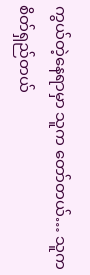ကွယ်တဲ့နေရာမှာ သူက တော်တယ်… သူက စိတ်ရှည်တယ်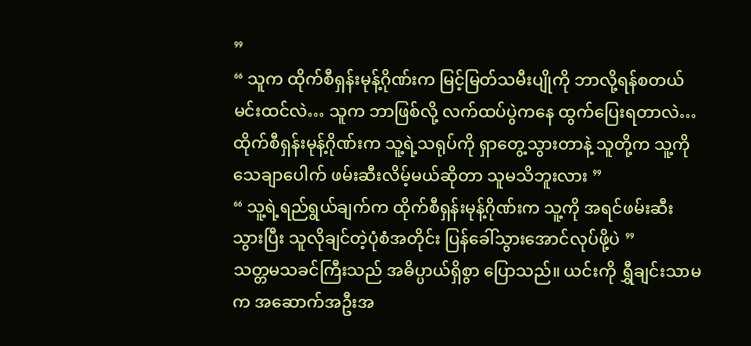”
“ သူက ထိုက်စီရှန်းမုန့်ဂိုဏ်းက မြင့်မြတ်သမီးပျိုကို ဘာလို့ရန်စတယ် မင်းထင်လဲ… သူက ဘာဖြစ်လို့ လက်ထပ်ပွဲကနေ ထွက်ပြေးရတာလဲ… ထိုက်စီရှန်းမုန့်ဂိုဏ်းက သူ့ရဲ့သရုပ်ကို ရှာတွေ့သွားတာနဲ့ သူတို့က သူ့ကို သေချာပေါက် ဖမ်းဆီးလိမ့်မယ်ဆိုတာ သူမသိဘူးလား ”
“ သူ့ရဲ့ရည်ရွယ်ချက်က ထိုက်စီရှန်းမုန့်ဂိုဏ်းက သူ့ကို အရင်ဖမ်းဆီးသွားပြီး သူလိုချင်တဲ့ပုံစံအတိုင်း ပြန်ခေါ်သွားအောင်လုပ်ဖို့ပဲ ”
သတ္တမသခင်ကြီးသည် အဓိပ္ပာယ်ရှိစွာ ပြောသည်။ ယင်းကို ရွှီချင်းသာမက အဆောက်အဦးအ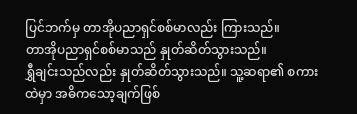ပြင်ဘက်မှ တာအိုပညာရှင်စစ်မာလည်း ကြားသည်။
တာအိုပညာရှင်စစ်မာသည် နှုတ်ဆိတ်သွားသည်။
ရွှီချင်းသည်လည်း နှုတ်ဆိတ်သွားသည်။ သူ့ဆရာ၏ စကားထဲမှာ အဓိကသော့ချက်ဖြစ်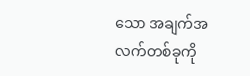သော အချက်အလက်တစ်ခုကို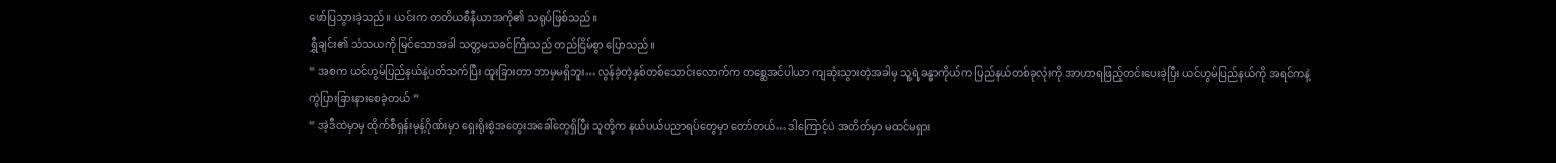ဖော်ပြသွားခဲ့သည်။ ယင်းက တတိယစီနီယာအကို၏ သရုပ်ဖြစ်သည်။
ရွှီချင်း၏ သံသယကို မြင်သောအခါ သတ္တမသခင်ကြီးသည် တည်ငြိမ်စွာ ပြောသည်။
“ အစက ယင်ဟွမ်ပြည်နယ်နဲ့ပတ်သက်ပြီး ထူးခြားတာ ဘာမှမရှိဘူး… လွန်ခဲ့တဲ့နှစ်တစ်သောင်းလောက်က တစ္ဆေအင်ပါယာ ကျဆုံးသွားတဲ့အခါမှ သူ့ရဲ့ခန္ဓာကိုယ်က ပြည်နယ်တစ်ခုလုံးကို အာဟာရဖြည့်တင်းပေးခဲ့ပြီး ယင်ဟွမ်ပြည်နယ်ကို အရင်ကနဲ့ ကွဲပြားခြားနားစေခဲ့တယ် ”
“ အဲ့ဒီထဲမှာမှ ထိုက်စီရှန်းမုန့်ဂိုဏ်းမှာ ရှေးရိုးစွဲအတွေးအခေါ်တွေရှိပြီး သူတို့က နယ်ပယ်ပညာရပ်တွေမှာ တော်တယ်… ဒါကြောင့်ပဲ အတိတ်မှာ မထင်မရှား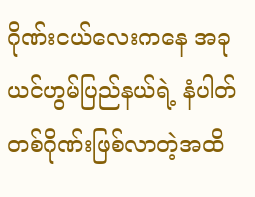ဂိုဏ်းငယ်လေးကနေ အခု ယင်ဟွမ်ပြည်နယ်ရဲ့ နံပါတ်တစ်ဂိုဏ်းဖြစ်လာတဲ့အထိ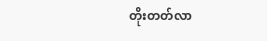တိုးတတ်လာ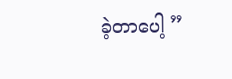ခဲ့တာပေါ့ ”